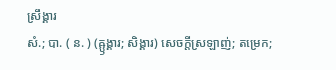ស្រឹង្គារ
សំ.; បា. ( ន. ) (ឝ្ឫង្គារ; សិង្គារ) សេចក្ដីស្រឡាញ់; តម្រេក;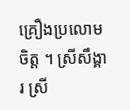គ្រឿងប្រលោមចិត្ត ។ ស្រីសឹង្គារ ស្រី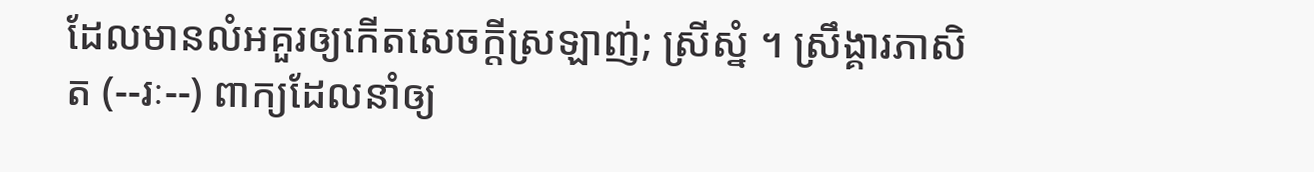ដែលមានលំអគួរឲ្យកើតសេចក្ដីស្រឡាញ់; ស្រីស្នំ ។ ស្រឹង្គារភាសិត (--រៈ--) ពាក្យដែលនាំឲ្យ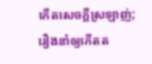កើតសេចក្ដីស្រឡាញ់; រឿងនាំឲ្យកើតត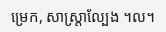ម្រេក, សាស្រ្តាល្បែង ។ល។